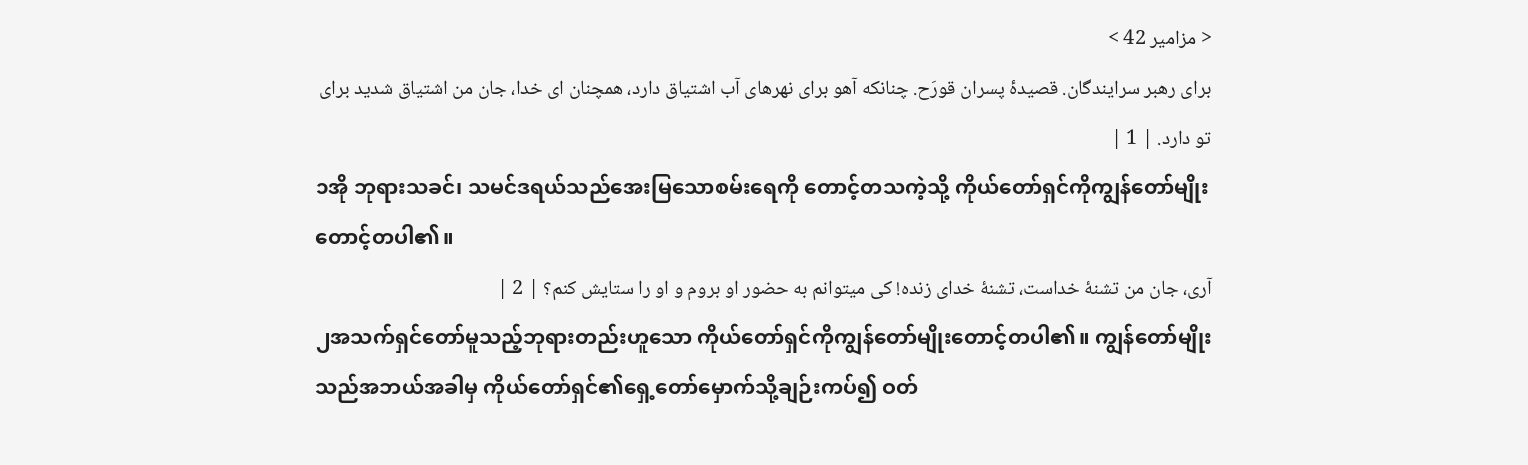< مزامیر 42 >
برای رهبر سرایندگان. قصیدۀ پسران قورَح. چنانکه آهو برای نهرهای آب اشتیاق دارد، همچنان ای خدا، جان من اشتیاق شدید برای تو دارد. | 1 |
၁အို ဘုရားသခင်၊ သမင်ဒရယ်သည်အေးမြသောစမ်းရေကို တောင့်တသကဲ့သို့ ကိုယ်တော်ရှင်ကိုကျွန်တော်မျိုးတောင့်တပါ၏။
آری، جان من تشنهٔ خداست، تشنهٔ خدای زنده! کی میتوانم به حضور او بروم و او را ستایش کنم؟ | 2 |
၂အသက်ရှင်တော်မူသည့်ဘုရားတည်းဟူသော ကိုယ်တော်ရှင်ကိုကျွန်တော်မျိုးတောင့်တပါ၏။ ကျွန်တော်မျိုးသည်အဘယ်အခါမှ ကိုယ်တော်ရှင်၏ရှေ့တော်မှောက်သို့ချဉ်းကပ်၍ ဝတ်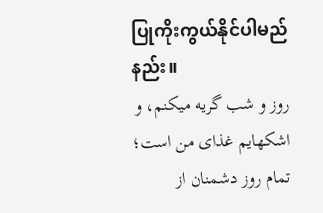ပြုကိုးကွယ်နိုင်ပါမည်နည်း။
روز و شب گریه میکنم، و اشکهایم غذای من است؛ تمام روز دشمنان از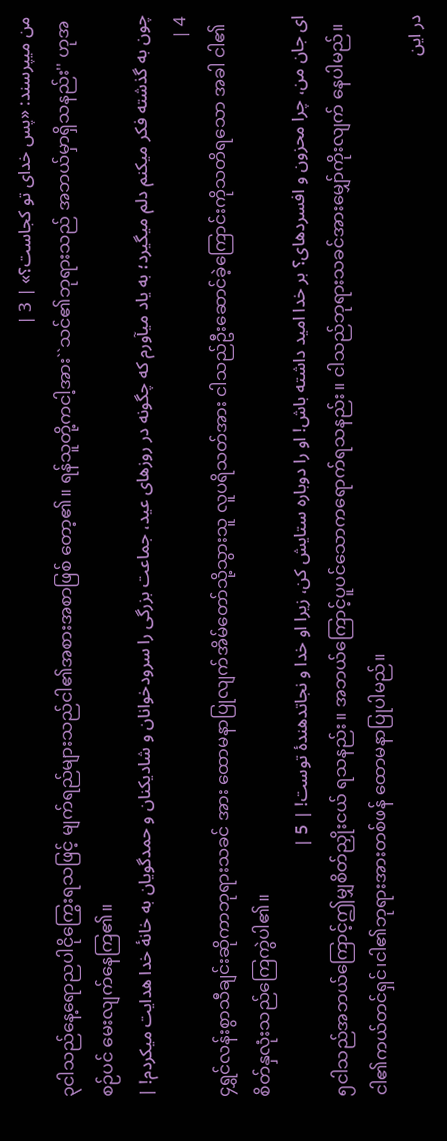من میپرسند: «پس خدای تو کجاست؟» | 3 |
၃ငါသည်နေ့ရောညပါငိုကြွေးရသဖြင့် မျက်ရည်များသည်ငါ၏အစားအစာဖြစ် တော့၏။ ရန်သူတို့ကငါ့အား``သင်၏ဘုရားသည် အဘယ်မှာရှိသနည်း'' ဟုအစဉ်ပင် မေးလျက်နေကြ၏။
چون به گذشته فکر میکنم دلم میگیرد؛ به یاد میآورم که چگونه در روزهای عید، جماعت بزرگی را سرودخوانان و شادیکنان و حمدگویان به خانهٔ خدا هدایت میکردم! | 4 |
၄ရွှင်လန်းစွာသီချင်းဆိုကာဘုရားသခင် အား ထောမနာပြုလျက်အိမ်တော်သို့သွားသူ လူပရိသတ်အား ငါသည်ဦးဆောင်ခဲ့ကြောင်းကိုသတိရသော အခါ ငါ၏စိတ်နှလုံးသည်ကြေကွဲပါ၏။
ای جان من، چرا محزون و افسردهای؟ بر خدا امید داشته باش! او را دوباره ستایش کن، زیرا او خدا و نجاتدهندۀ توست! | 5 |
၅ငါသည်အဘယ်ကြောင့်ဤမျှစိတ်ညှိုးငယ် ရသနည်း။ အဘယ်ကြောင့်ပူပင်သောကရောက်ရသနည်း။ ငါသည်ဘုရားသခင်အားမျှော်ကိုးလျက် နေပါမည်။ ငါ၏ကယ်တင်ရှင်၊ငါ၏ဘုရားအားတစ်ဖန် ထောမနာပြုပါမည်။
در این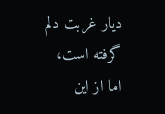دیار غربت دلم گرفته است، اما از این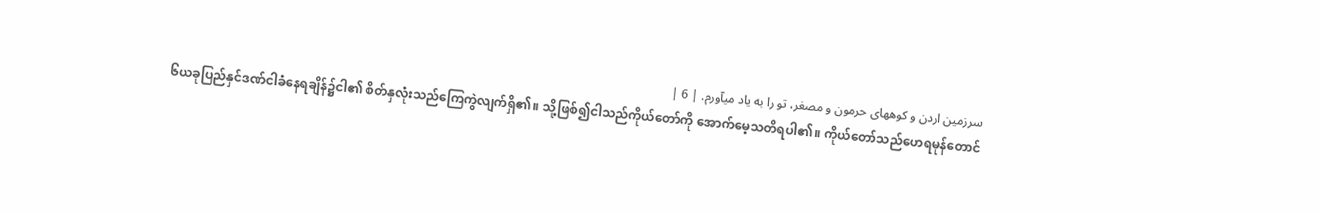سرزمین اردن و کوههای حرمون و مصغر، تو را به یاد میآورم. | 6 |
၆ယခုပြည်နှင်ဒဏ်ငါခံနေရချိန်၌ငါ၏ စိတ်နှလုံးသည်ကြေကွဲလျက်ရှိ၏။ သို့ဖြစ်၍ငါသည်ကိုယ်တော်ကို အောက်မေ့သတိရပါ၏။ ကိုယ်တော်သည်ဟေရမုန်တောင်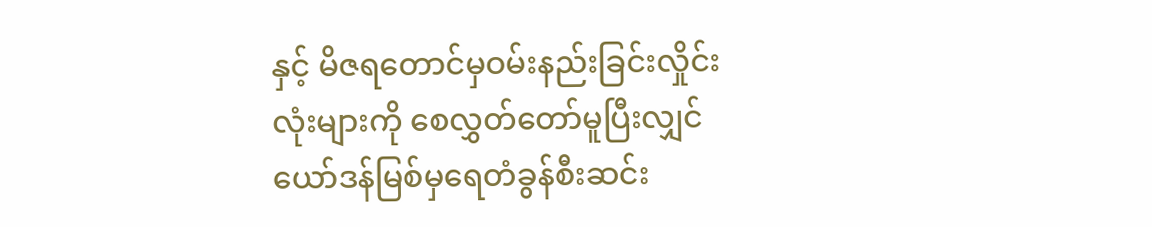နှင့် မိဇရတောင်မှဝမ်းနည်းခြင်းလှိုင်းလုံးများကို စေလွှတ်တော်မူပြီးလျှင် ယော်ဒန်မြစ်မှရေတံခွန်စီးဆင်း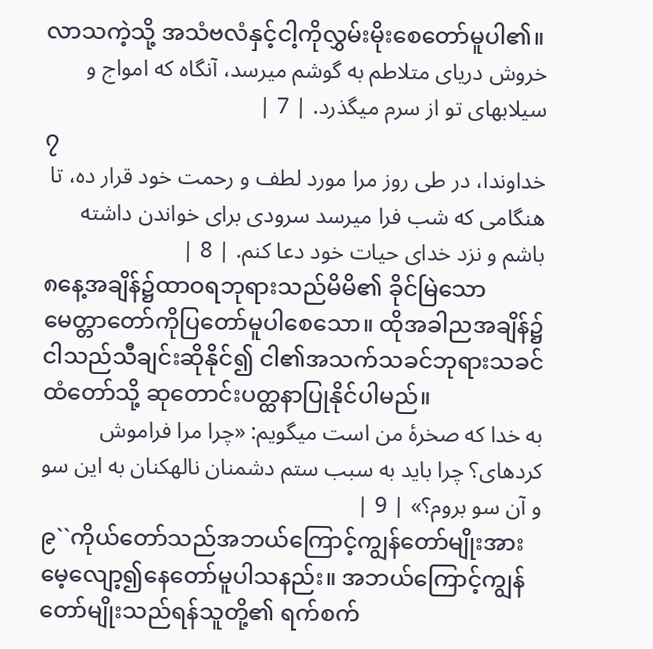လာသကဲ့သို့ အသံဗလံနှင့်ငါ့ကိုလွှမ်းမိုးစေတော်မူပါ၏။
خروش دریای متلاطم به گوشم میرسد، آنگاه که امواج و سیلابهای تو از سرم میگذرد. | 7 |
၇
خداوندا، در طی روز مرا مورد لطف و رحمت خود قرار ده، تا هنگامی که شب فرا میرسد سرودی برای خواندن داشته باشم و نزد خدای حیات خود دعا کنم. | 8 |
၈နေ့အချိန်၌ထာဝရဘုရားသည်မိမိ၏ ခိုင်မြဲသော မေတ္တာတော်ကိုပြတော်မူပါစေသော။ ထိုအခါညအချိန်၌ငါသည်သီချင်းဆိုနိုင်၍ ငါ၏အသက်သခင်ဘုရားသခင်ထံတော်သို့ ဆုတောင်းပတ္ထနာပြုနိုင်ပါမည်။
به خدا که صخرهٔ من است میگویم: «چرا مرا فراموش کردهای؟ چرا باید به سبب ستم دشمنان نالهکنان به این سو و آن سو بروم؟» | 9 |
၉``ကိုယ်တော်သည်အဘယ်ကြောင့်ကျွန်တော်မျိုးအား မေ့လျော့၍နေတော်မူပါသနည်း။ အဘယ်ကြောင့်ကျွန်တော်မျိုးသည်ရန်သူတို့၏ ရက်စက်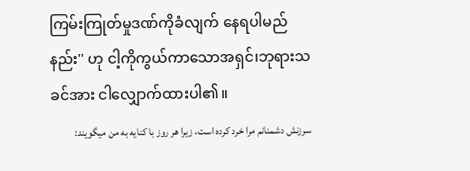ကြမ်းကြုတ်မှုဒဏ်ကိုခံလျက် နေရပါမည်နည်း'' ဟု ငါ့ကိုကွယ်ကာသောအရှင်၊ဘုရားသခင်အား ငါလျှောက်ထားပါ၏။
سرزنش دشمنانم مرا خرد کرده است، زیرا هر روز با کنایه به من میگویند: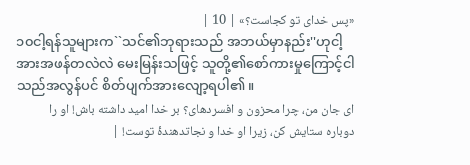«پس خدای تو کجاست؟» | 10 |
၁၀ငါ့ရန်သူများက``သင်၏ဘုရားသည် အဘယ်မှာနည်း''ဟုငါ့အားအဖန်တလဲလဲ မေးမြန်းသဖြင့် သူတို့၏စော်ကားမှုကြောင့်ငါသည်အလွန်ပင် စိတ်ပျက်အားလျော့ရပါ၏။
ای جان من، چرا محزون و افسردهای؟ بر خدا امید داشته باش! او را دوباره ستایش کن، زیرا او خدا و نجاتدهندۀ توست! |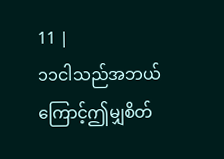11 |
၁၁ငါသည်အဘယ်ကြောင့်ဤမျှစိတ်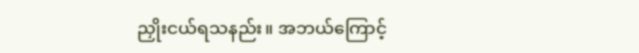ညှိုးငယ်ရသနည်း။ အဘယ်ကြောင့်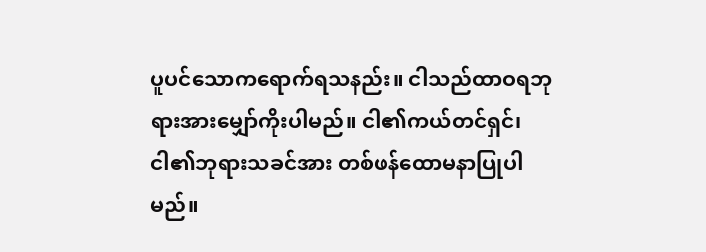ပူပင်သောကရောက်ရသနည်း။ ငါသည်ထာဝရဘုရားအားမျှော်ကိုးပါမည်။ ငါ၏ကယ်တင်ရှင်၊ငါ၏ဘုရားသခင်အား တစ်ဖန်ထောမနာပြုပါမည်။